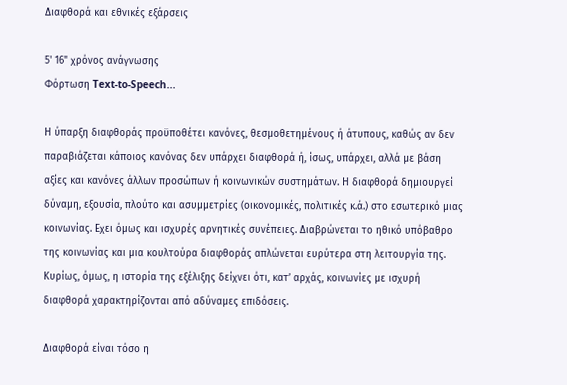Διαφθορά και εθνικές εξάρσεις

5' 16" χρόνος ανάγνωσης
Φόρτωση Text-to-Speech...

Η ύπαρξη διαφθοράς προϋποθέτει κανόνες, θεσμοθετημένους ή άτυπους, καθώς αν δεν παραβιάζεται κάποιος κανόνας δεν υπάρχει διαφθορά ή, ίσως, υπάρχει, αλλά με βάση αξίες και κανόνες άλλων προσώπων ή κοινωνικών συστημάτων. Η διαφθορά δημιουργεί δύναμη, εξουσία, πλούτο και ασυμμετρίες (οικονομικές, πολιτικές κ.ά.) στο εσωτερικό μιας κοινωνίας. Eχει όμως και ισχυρές αρνητικές συνέπειες. Διαβρώνεται το ηθικό υπόβαθρο της κοινωνίας και μια κουλτούρα διαφθοράς απλώνεται ευρύτερα στη λειτουργία της. Κυρίως, όμως, η ιστορία της εξέλιξης δείχνει ότι, κατ’ αρχάς, κοινωνίες με ισχυρή διαφθορά χαρακτηρίζονται από αδύναμες επιδόσεις.

Διαφθορά είναι τόσο η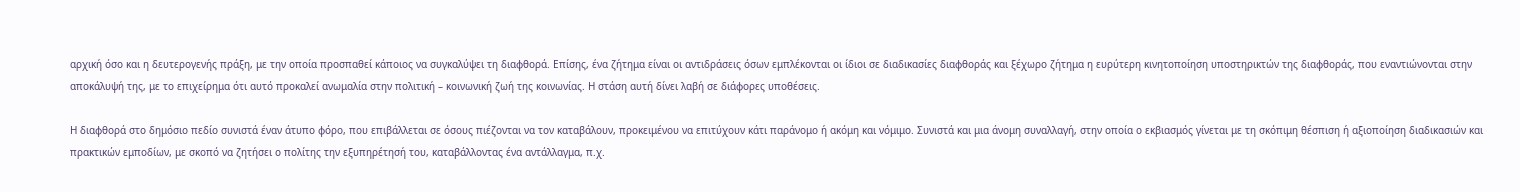αρχική όσο και η δευτερογενής πράξη, με την οποία προσπαθεί κάποιος να συγκαλύψει τη διαφθορά. Επίσης, ένα ζήτημα είναι οι αντιδράσεις όσων εμπλέκονται οι ίδιοι σε διαδικασίες διαφθοράς και ξέχωρο ζήτημα η ευρύτερη κινητοποίηση υποστηρικτών της διαφθοράς, που εναντιώνονται στην αποκάλυψή της, με το επιχείρημα ότι αυτό προκαλεί ανωμαλία στην πολιτική – κοινωνική ζωή της κοινωνίας. Η στάση αυτή δίνει λαβή σε διάφορες υποθέσεις.

Η διαφθορά στο δημόσιο πεδίο συνιστά έναν άτυπο φόρο, που επιβάλλεται σε όσους πιέζονται να τον καταβάλουν, προκειμένου να επιτύχουν κάτι παράνομο ή ακόμη και νόμιμο. Συνιστά και μια άνομη συναλλαγή, στην οποία ο εκβιασμός γίνεται με τη σκόπιμη θέσπιση ή αξιοποίηση διαδικασιών και πρακτικών εμποδίων, με σκοπό να ζητήσει ο πολίτης την εξυπηρέτησή του, καταβάλλοντας ένα αντάλλαγμα, π.χ.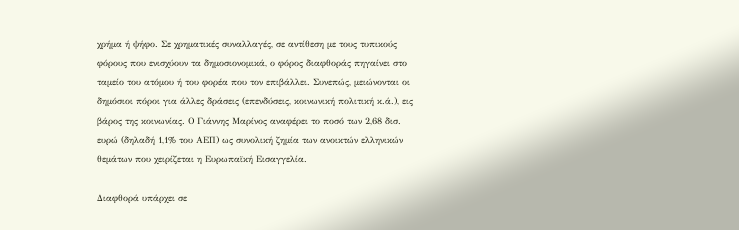χρήμα ή ψήφο. Σε χρηματικές συναλλαγές, σε αντίθεση με τους τυπικούς φόρους που ενισχύουν τα δημοσιονομικά, ο φόρος διαφθοράς πηγαίνει στο ταμείο του ατόμου ή του φορέα που τον επιβάλλει. Συνεπώς, μειώνονται οι δημόσιοι πόροι για άλλες δράσεις (επενδύσεις, κοινωνική πολιτική κ.ά.), εις βάρος της κοινωνίας. Ο Γιάννης Μαρίνος αναφέρει το ποσό των 2,68 δισ. ευρώ (δηλαδή 1,1% του ΑΕΠ) ως συνολική ζημία των ανοικτών ελληνικών θεμάτων που χειρίζεται η Ευρωπαϊκή Εισαγγελία.

Διαφθορά υπάρχει σε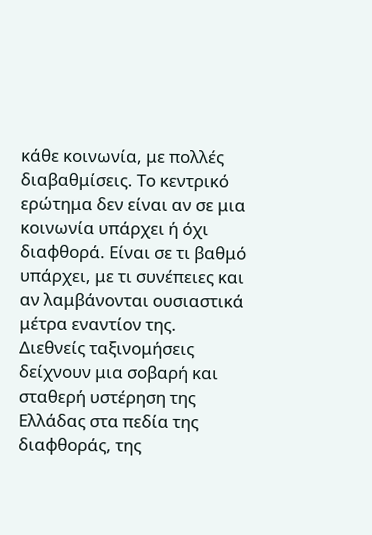κάθε κοινωνία, με πολλές διαβαθμίσεις. Το κεντρικό ερώτημα δεν είναι αν σε μια κοινωνία υπάρχει ή όχι διαφθορά. Είναι σε τι βαθμό υπάρχει, με τι συνέπειες και αν λαμβάνονται ουσιαστικά μέτρα εναντίον της. Διεθνείς ταξινομήσεις δείχνουν μια σοβαρή και σταθερή υστέρηση της Ελλάδας στα πεδία της διαφθοράς, της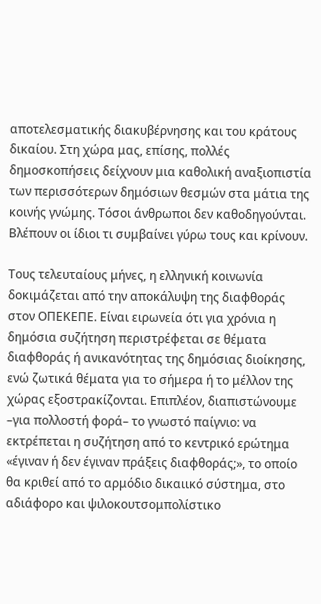αποτελεσματικής διακυβέρνησης και του κράτους δικαίου. Στη χώρα μας, επίσης, πολλές δημοσκοπήσεις δείχνουν μια καθολική αναξιοπιστία των περισσότερων δημόσιων θεσμών στα μάτια της κοινής γνώμης. Τόσοι άνθρωποι δεν καθοδηγούνται. Βλέπουν οι ίδιοι τι συμβαίνει γύρω τους και κρίνουν.

Τους τελευταίους μήνες, η ελληνική κοινωνία δοκιμάζεται από την αποκάλυψη της διαφθοράς στον ΟΠΕΚΕΠΕ. Είναι ειρωνεία ότι για χρόνια η δημόσια συζήτηση περιστρέφεται σε θέματα διαφθοράς ή ανικανότητας της δημόσιας διοίκησης, ενώ ζωτικά θέματα για το σήμερα ή το μέλλον της χώρας εξοστρακίζονται. Επιπλέον, διαπιστώνουμε –για πολλοστή φορά– το γνωστό παίγνιο: να εκτρέπεται η συζήτηση από το κεντρικό ερώτημα «έγιναν ή δεν έγιναν πράξεις διαφθοράς;», το οποίο θα κριθεί από το αρμόδιο δικαιικό σύστημα, στο αδιάφορο και ψιλοκουτσομπολίστικο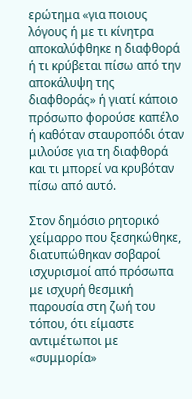ερώτημα «για ποιους λόγους ή με τι κίνητρα αποκαλύφθηκε η διαφθορά ή τι κρύβεται πίσω από την αποκάλυψη της διαφθοράς» ή γιατί κάποιο πρόσωπο φορούσε καπέλο ή καθόταν σταυροπόδι όταν μιλούσε για τη διαφθορά και τι μπορεί να κρυβόταν πίσω από αυτό.

Στον δημόσιο ρητορικό χείμαρρο που ξεσηκώθηκε, διατυπώθηκαν σοβαροί ισχυρισμοί από πρόσωπα με ισχυρή θεσμική παρουσία στη ζωή του τόπου, ότι είμαστε αντιμέτωποι με «συμμορία»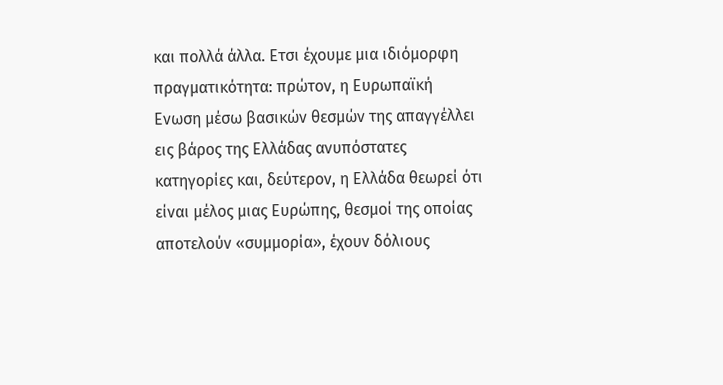και πολλά άλλα. Ετσι έχουμε μια ιδιόμορφη πραγματικότητα: πρώτον, η Ευρωπαϊκή Ενωση μέσω βασικών θεσμών της απαγγέλλει εις βάρος της Ελλάδας ανυπόστατες κατηγορίες και, δεύτερον, η Ελλάδα θεωρεί ότι είναι μέλος μιας Ευρώπης, θεσμοί της οποίας αποτελούν «συμμορία», έχουν δόλιους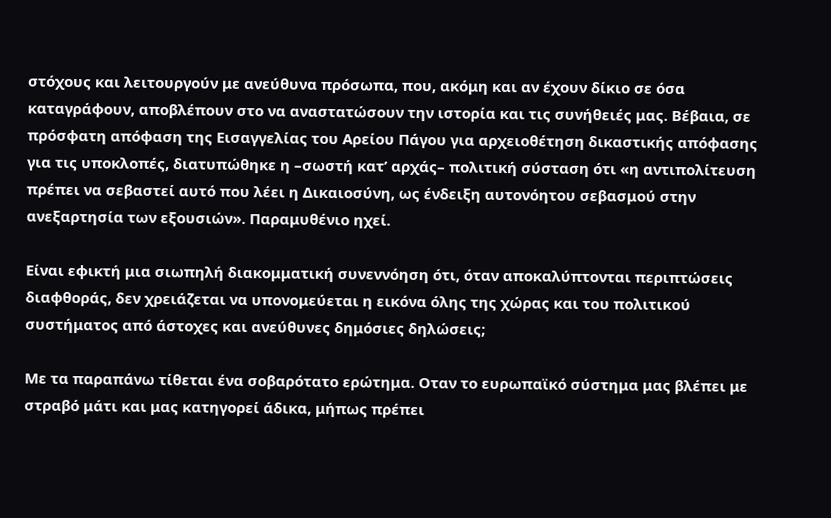στόχους και λειτουργούν με ανεύθυνα πρόσωπα, που, ακόμη και αν έχουν δίκιο σε όσα καταγράφουν, αποβλέπουν στο να αναστατώσουν την ιστορία και τις συνήθειές μας. Βέβαια, σε πρόσφατη απόφαση της Εισαγγελίας του Αρείου Πάγου για αρχειοθέτηση δικαστικής απόφασης για τις υποκλοπές, διατυπώθηκε η –σωστή κατ’ αρχάς– πολιτική σύσταση ότι «η αντιπολίτευση πρέπει να σεβαστεί αυτό που λέει η Δικαιοσύνη, ως ένδειξη αυτονόητου σεβασμού στην ανεξαρτησία των εξουσιών». Παραμυθένιο ηχεί.

Είναι εφικτή μια σιωπηλή διακομματική συνεννόηση ότι, όταν αποκαλύπτονται περιπτώσεις διαφθοράς, δεν χρειάζεται να υπονομεύεται η εικόνα όλης της χώρας και του πολιτικού συστήματος από άστοχες και ανεύθυνες δημόσιες δηλώσεις;

Με τα παραπάνω τίθεται ένα σοβαρότατο ερώτημα. Οταν το ευρωπαϊκό σύστημα μας βλέπει με στραβό μάτι και μας κατηγορεί άδικα, μήπως πρέπει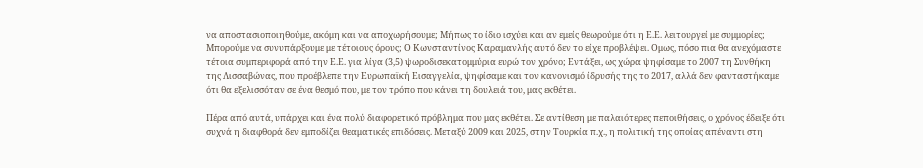να αποστασιοποιηθούμε, ακόμη και να αποχωρήσουμε; Μήπως το ίδιο ισχύει και αν εμείς θεωρούμε ότι η Ε.Ε. λειτουργεί με συμμορίες; Μπορούμε να συνυπάρξουμε με τέτοιους όρους; Ο Κωνσταντίνος Καραμανλής αυτό δεν το είχε προβλέψει. Ομως, πόσο πια θα ανεχόμαστε τέτοια συμπεριφορά από την Ε.Ε. για λίγα (3,5) ψωροδισεκατομμύρια ευρώ τον χρόνο; Εντάξει, ως χώρα ψηφίσαμε το 2007 τη Συνθήκη της Λισσαβώνας, που προέβλεπε την Ευρωπαϊκή Εισαγγελία, ψηφίσαμε και τον κανονισμό ίδρυσής της το 2017, αλλά δεν φανταστήκαμε ότι θα εξελισσόταν σε ένα θεσμό που, με τον τρόπο που κάνει τη δουλειά του, μας εκθέτει.

Πέρα από αυτά, υπάρχει και ένα πολύ διαφορετικό πρόβλημα που μας εκθέτει. Σε αντίθεση με παλαιότερες πεποιθήσεις, ο χρόνος έδειξε ότι συχνά η διαφθορά δεν εμποδίζει θεαματικές επιδόσεις. Μεταξύ 2009 και 2025, στην Τουρκία π.χ., η πολιτική της οποίας απέναντι στη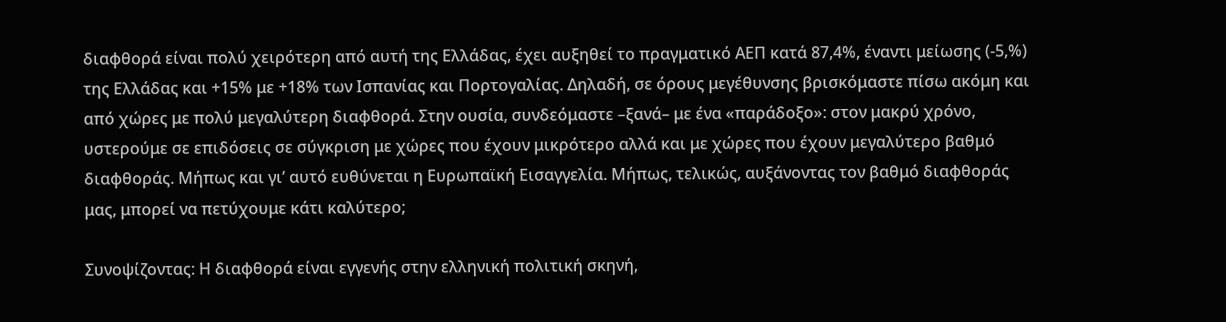διαφθορά είναι πολύ χειρότερη από αυτή της Ελλάδας, έχει αυξηθεί το πραγματικό ΑΕΠ κατά 87,4%, έναντι μείωσης (-5,%) της Ελλάδας και +15% με +18% των Ισπανίας και Πορτογαλίας. Δηλαδή, σε όρους μεγέθυνσης βρισκόμαστε πίσω ακόμη και από χώρες με πολύ μεγαλύτερη διαφθορά. Στην ουσία, συνδεόμαστε –ξανά– με ένα «παράδοξο»: στον μακρύ χρόνο, υστερούμε σε επιδόσεις σε σύγκριση με χώρες που έχουν μικρότερο αλλά και με χώρες που έχουν μεγαλύτερο βαθμό διαφθοράς. Μήπως και γι’ αυτό ευθύνεται η Ευρωπαϊκή Εισαγγελία. Μήπως, τελικώς, αυξάνοντας τον βαθμό διαφθοράς μας, μπορεί να πετύχουμε κάτι καλύτερο;

Συνοψίζοντας: Η διαφθορά είναι εγγενής στην ελληνική πολιτική σκηνή,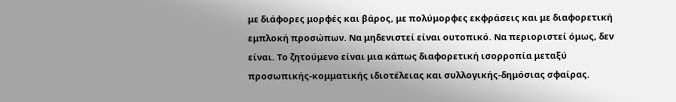με διάφορες μορφές και βάρος, με πολύμορφες εκφράσεις και με διαφορετική εμπλοκή προσώπων. Να μηδενιστεί είναι ουτοπικό. Να περιοριστεί όμως, δεν είναι. Το ζητούμενο είναι μια κάπως διαφορετική ισορροπία μεταξύ προσωπικής-κομματικής ιδιοτέλειας και συλλογικής-δημόσιας σφαίρας.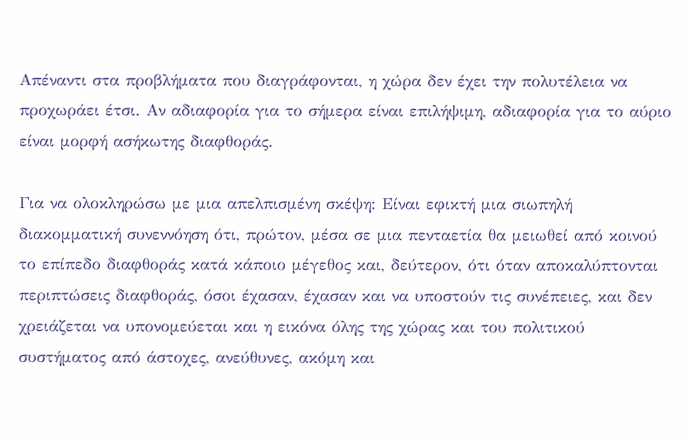Απέναντι στα προβλήματα που διαγράφονται, η χώρα δεν έχει την πολυτέλεια να προχωράει έτσι. Αν αδιαφορία για το σήμερα είναι επιλήψιμη, αδιαφορία για το αύριο είναι μορφή ασήκωτης διαφθοράς.

Για να ολοκληρώσω με μια απελπισμένη σκέψη: Είναι εφικτή μια σιωπηλή διακομματική συνεννόηση ότι, πρώτον, μέσα σε μια πενταετία θα μειωθεί από κοινού το επίπεδο διαφθοράς κατά κάποιο μέγεθος και, δεύτερον, ότι όταν αποκαλύπτονται περιπτώσεις διαφθοράς, όσοι έχασαν, έχασαν και να υποστούν τις συνέπειες, και δεν χρειάζεται να υπονομεύεται και η εικόνα όλης της χώρας και του πολιτικού συστήματος από άστοχες, ανεύθυνες, ακόμη και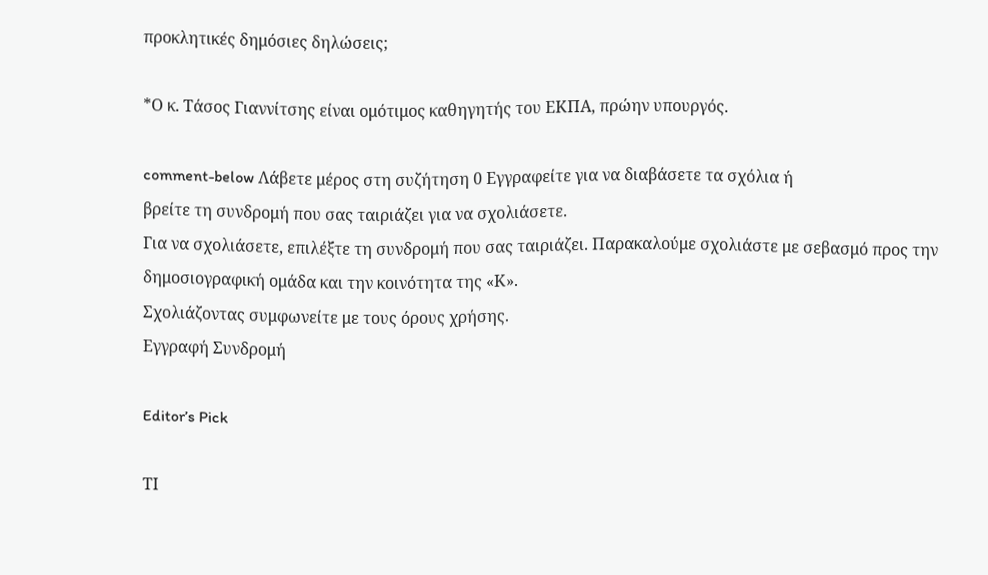προκλητικές δημόσιες δηλώσεις;

*Ο κ. Τάσος Γιαννίτσης είναι ομότιμος καθηγητής του ΕΚΠΑ, πρώην υπουργός.

comment-below Λάβετε μέρος στη συζήτηση 0 Εγγραφείτε για να διαβάσετε τα σχόλια ή
βρείτε τη συνδρομή που σας ταιριάζει για να σχολιάσετε.
Για να σχολιάσετε, επιλέξτε τη συνδρομή που σας ταιριάζει. Παρακαλούμε σχολιάστε με σεβασμό προς την δημοσιογραφική ομάδα και την κοινότητα της «Κ».
Σχολιάζοντας συμφωνείτε με τους όρους χρήσης.
Εγγραφή Συνδρομή

Editor’s Pick

ΤΙ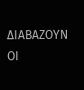ΔΙΑΒΑΖΟΥΝ ΟΙ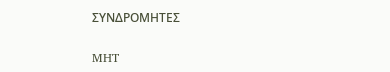ΣΥΝΔΡΟΜΗΤΕΣ

MHT